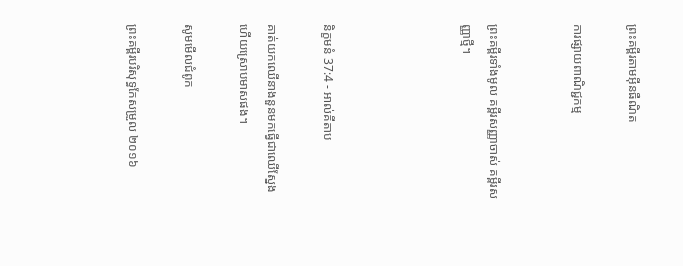ព្រះគម្ពីរតាមអ៊ីនធឺណិត

ការផ្សាយពាណិជ្ជកម្ម


ព្រះគម្ពីរទាំងមូល គម្ពីរសញ្ញាចាស់ គម្ពីរសញ្ញាថ្មី។




និក្ខមនំ 37:4 - អាល់គីតាប

គាត់យកឈើនាងនួនមកធ្វើជាឈើស្នែង ហើយស្រោបមាសផង។

សូមមើលជំពូក

ព្រះគម្ពីរបរិសុទ្ធកែសម្រួល ២០១៦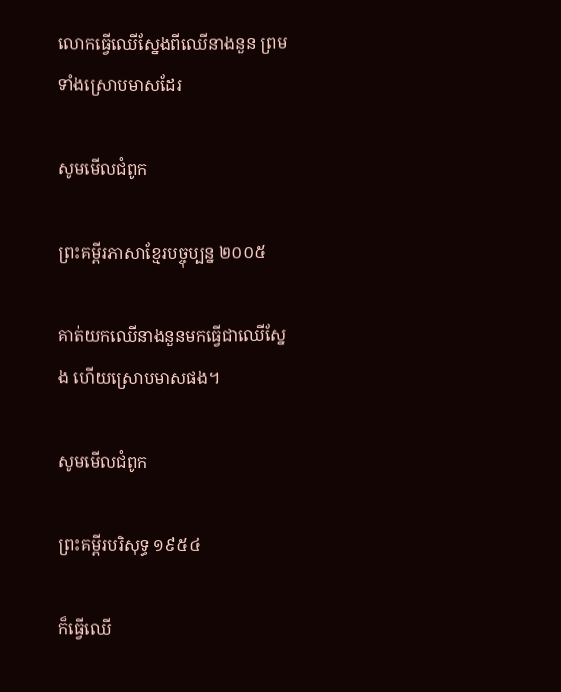លោកធ្វើឈើស្នែងពីឈើនាង‌នួន ព្រមទាំងស្រោបមាសដែរ

សូមមើលជំពូក

ព្រះគម្ពីរភាសាខ្មែរបច្ចុប្បន្ន ២០០៥

គាត់យកឈើនាង‌នួនមកធ្វើជាឈើស្នែង ហើយស្រោបមាសផង។

សូមមើលជំពូក

ព្រះគម្ពីរបរិសុទ្ធ ១៩៥៤

ក៏ធ្វើឈើ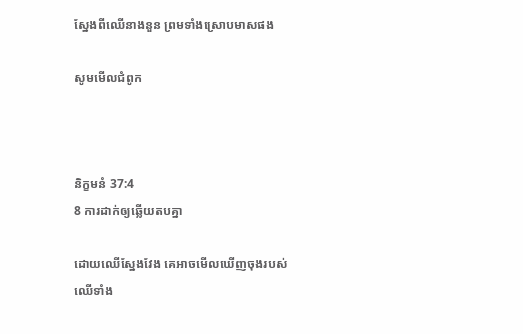ស្នែងពីឈើនាង‌នួន ព្រមទាំងស្រោបមាសផង

សូមមើលជំពូក



និក្ខមនំ 37:4
8 ការដាក់ឲ្យឆ្លើយតបគ្នា

ដោយឈើស្នែងវែង គេអាចមើលឃើញចុងរបស់ឈើទាំង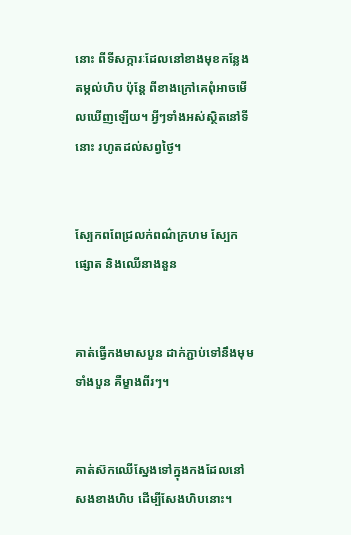នោះ ពីទី‌សក្ការៈដែលនៅខាងមុខកន្លែងតម្កល់ហិប ប៉ុន្តែ ពីខាងក្រៅគេពុំអាចមើលឃើញឡើយ។ អ្វីៗទាំងអស់ស្ថិតនៅទីនោះ រហូតដល់សព្វថ្ងៃ។


ស្បែកពពែជ្រលក់ពណ៌ក្រហម ស្បែកផ្សោត និងឈើនាងនួន


គាត់ធ្វើកងមាសបួន ដាក់ភ្ជាប់ទៅនឹងមុមទាំងបួន គឺម្ខាងពីរៗ។


គាត់ស៊កឈើស្នែងទៅក្នុងកងដែលនៅសងខាងហិប ដើម្បីសែងហិបនោះ។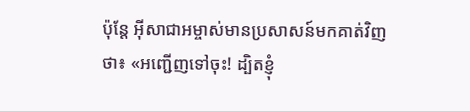ប៉ុន្ដែ អ៊ីសា‌ជាអម្ចាស់មានប្រសាសន៍មកគាត់វិញថា៖ «អញ្ជើញទៅចុះ! ដ្បិតខ្ញុំ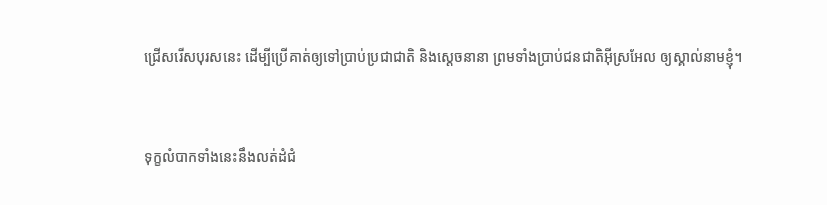ជ្រើសរើសបុរសនេះ ដើម្បីប្រើគាត់ឲ្យទៅប្រាប់ប្រជា‌ជាតិ និងស្ដេចនានា ព្រមទាំងប្រាប់ជន‌ជាតិអ៊ីស្រ‌អែល ឲ្យស្គាល់នាមខ្ញុំ។


ទុក្ខលំបាកទាំងនេះនឹងលត់ដំជំ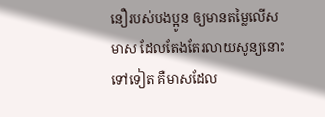នឿរបស់បងប្អូន ឲ្យមានតម្លៃលើសមាស ដែលតែងតែរលាយសូន្យនោះទៅទៀត គឺមាសដែល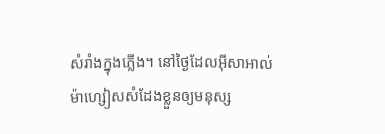សំរាំងក្នុងភ្លើង។ នៅថ្ងៃដែលអ៊ីសា‌អាល់ម៉ា‌ហ្សៀសសំដែងខ្លួនឲ្យមនុស្ស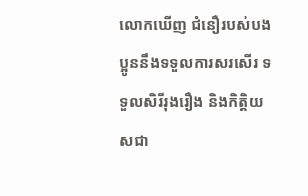លោកឃើញ ជំនឿរបស់បងប្អូននឹងទទួលការសរសើរ ទទួលសិរី‌រុង‌រឿង និងកិត្ដិយសជា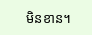មិនខាន។